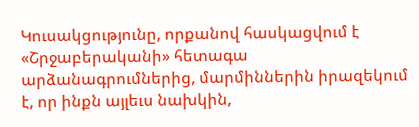Կուսակցությունը, որքանով հասկացվում է «Շրջաբերականի» հետագա արձանագրումներից, մարմիններին իրազեկում է, որ ինքն այլեւս նախկին,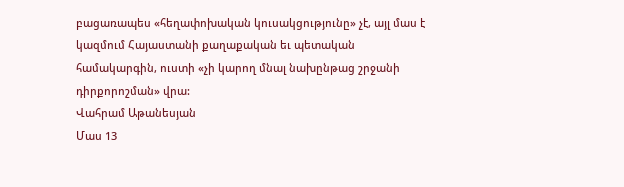բացառապես «հեղափոխական կուսակցությունը» չէ, այլ մաս է կազմում Հայաստանի քաղաքական եւ պետական համակարգին, ուստի «չի կարող մնալ նախընթաց շրջանի դիրքորոշման» վրա:
Վահրամ Աթանեսյան
Մաս 13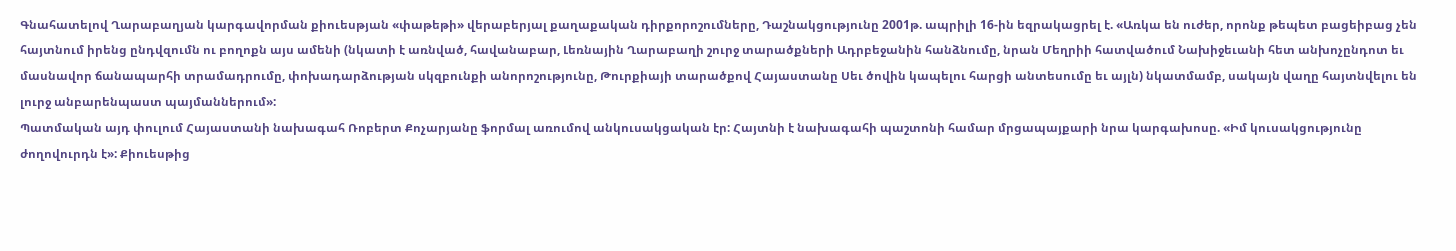Գնահատելով Ղարաբաղյան կարգավորման քիուեսթյան «փաթեթի» վերաբերյալ քաղաքական դիրքորոշումները, Դաշնակցությունը 2001թ. ապրիլի 16-ին եզրակացրել է. «Առկա են ուժեր, որոնք թեպետ բացեիբաց չեն հայտնում իրենց ընդվզումն ու բողոքն այս ամենի (նկատի է առնված, հավանաբար, Լեռնային Ղարաբաղի շուրջ տարածքների Ադրբեջանին հանձնումը, նրան Մեղրիի հատվածում Նախիջեւանի հետ անխոչընդոտ եւ մասնավոր ճանապարհի տրամադրումը, փոխադարձության սկզբունքի անորոշությունը, Թուրքիայի տարածքով Հայաստանը Սեւ ծովին կապելու հարցի անտեսումը եւ այլն) նկատմամբ, սակայն վաղը հայտնվելու են լուրջ անբարենպաստ պայմաններում»:
Պատմական այդ փուլում Հայաստանի նախագահ Ռոբերտ Քոչարյանը ֆորմալ առումով անկուսակցական էր: Հայտնի է նախագահի պաշտոնի համար մրցապայքարի նրա կարգախոսը. «Իմ կուսակցությունը ժողովուրդն է»: Քիուեսթից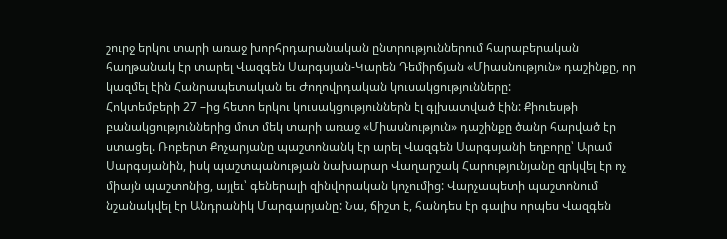շուրջ երկու տարի առաջ խորհրդարանական ընտրություններում հարաբերական հաղթանակ էր տարել Վազգեն Սարգսյան-Կարեն Դեմիրճյան «Միասնություն» դաշինքը, որ կազմել էին Հանրապետական եւ Ժողովրդական կուսակցությունները:
Հոկտեմբերի 27 –ից հետո երկու կուսակցություններն էլ գլխատված էին: Քիուեսթի բանակցություններից մոտ մեկ տարի առաջ «Միասնություն» դաշինքը ծանր հարված էր ստացել. Ռոբերտ Քոչարյանը պաշտոնանկ էր արել Վազգեն Սարգսյանի եղբորը՝ Արամ Սարգսյանին, իսկ պաշտպանության նախարար Վաղարշակ Հարությունյանը զրկվել էր ոչ միայն պաշտոնից, այլեւ՝ գեներալի զինվորական կոչումից: Վարչապետի պաշտոնում նշանակվել էր Անդրանիկ Մարգարյանը: Նա, ճիշտ է, հանդես էր գալիս որպես Վազգեն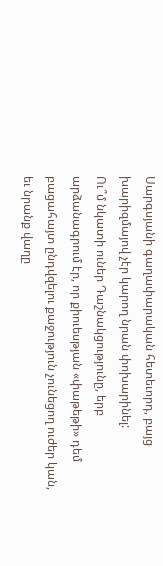Սարգսյանի գաղափարական հետեւորդ, բայց խարիզմայով չէր կարող նրան փոխարինել:
Ու՞մ նկատի ուներ Դաշնակցությունը, երբ արձանագրում էր, որ քիուեսթյան «փաթեթի» դեմ բացահայտ ընդվզելու քաջություն չունեցող ուժեր կան, եւ նրանք վաղը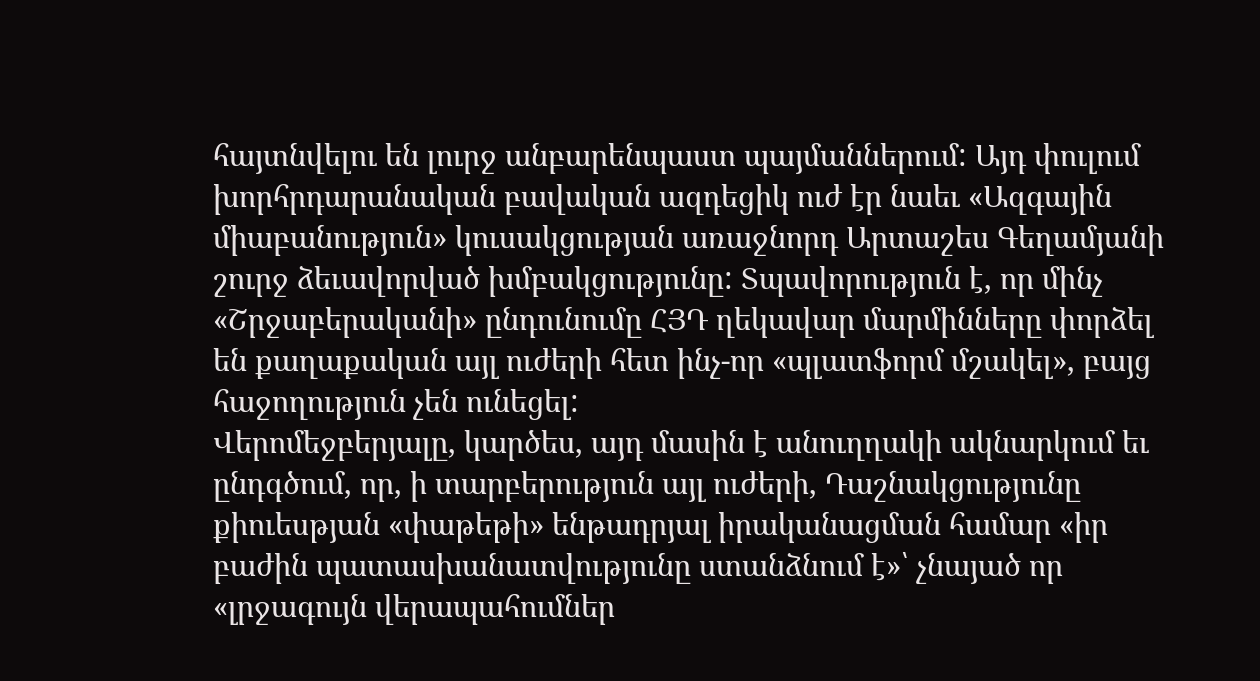հայտնվելու են լուրջ անբարենպաստ պայմաններում: Այդ փուլում խորհրդարանական բավական ազդեցիկ ուժ էր նաեւ «Ազգային միաբանություն» կուսակցության առաջնորդ Արտաշես Գեղամյանի շուրջ ձեւավորված խմբակցությունը: Տպավորություն է, որ մինչ «Շրջաբերականի» ընդունումը ՀՅԴ ղեկավար մարմինները փորձել են քաղաքական այլ ուժերի հետ ինչ-որ «պլատֆորմ մշակել», բայց հաջողություն չեն ունեցել:
Վերոմեջբերյալը, կարծես, այդ մասին է անուղղակի ակնարկում եւ ընդգծում, որ, ի տարբերություն այլ ուժերի, Դաշնակցությունը քիուեսթյան «փաթեթի» ենթադրյալ իրականացման համար «իր բաժին պատասխանատվությունը ստանձնում է»՝ չնայած որ «լրջագույն վերապահումներ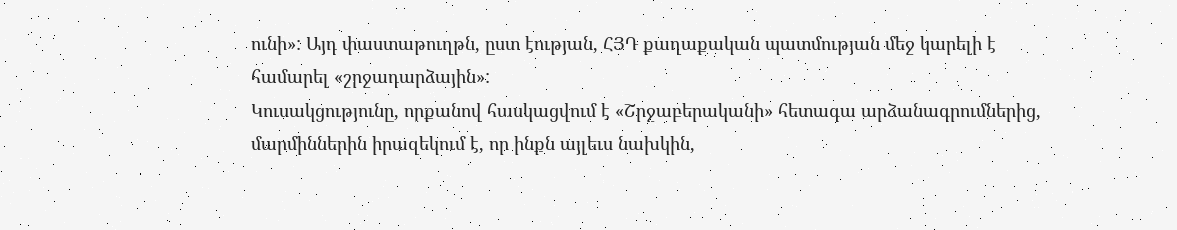ունի»: Այդ փաստաթուղթն, ըստ էության, ՀՅԴ քաղաքական պատմության մեջ կարելի է համարել «շրջադարձային»:
Կուսակցությունը, որքանով հասկացվում է «Շրջաբերականի» հետագա արձանագրումներից, մարմիններին իրազեկում է, որ ինքն այլեւս նախկին,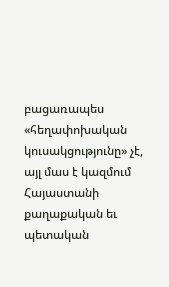բացառապես «հեղափոխական կուսակցությունը» չէ, այլ մաս է կազմում Հայաստանի քաղաքական եւ պետական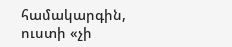համակարգին, ուստի «չի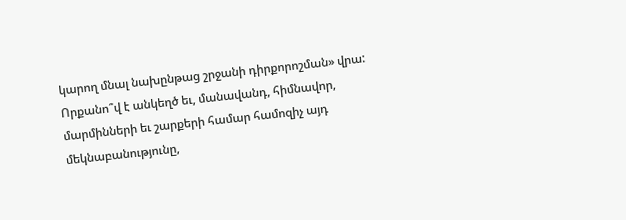կարող մնալ նախընթաց շրջանի դիրքորոշման» վրա: Որքանո՞վ է անկեղծ եւ, մանավանդ, հիմնավոր, մարմինների եւ շարքերի համար համոզիչ այդ մեկնաբանությունը,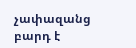չափազանց բարդ է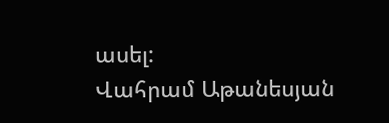ասել:
Վահրամ Աթանեսյան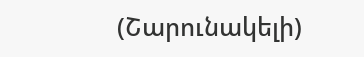(Շարունակելի)